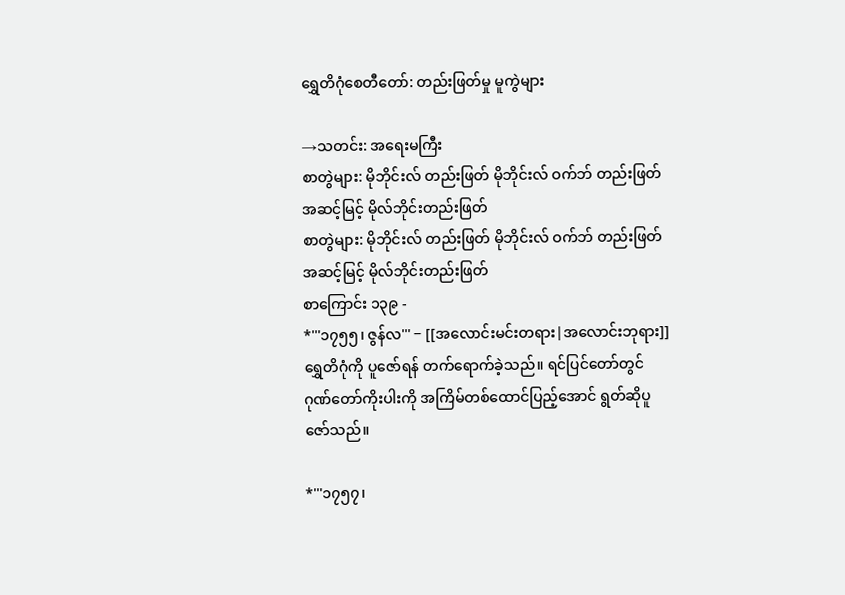ရွှေတိဂုံစေတီတော်: တည်းဖြတ်မှု မူကွဲများ

→သတင်း: အရေးမကြီး
စာတွဲများ: မိုဘိုင်းလ် တည်းဖြတ် မိုဘိုင်းလ် ဝက်ဘ် တည်းဖြတ် အဆင့်မြင့် မိုလ်ဘိုင်းတည်းဖြတ်
စာတွဲများ: မိုဘိုင်းလ် တည်းဖြတ် မိုဘိုင်းလ် ဝက်ဘ် တည်းဖြတ် အဆင့်မြင့် မိုလ်ဘိုင်းတည်းဖြတ်
စာကြောင်း ၁၃၉ -
*'''၁၇၅၅၊ ဇွန်လ''' − [[အလောင်းမင်းတရား|အလောင်းဘုရား]] ရွှေတိဂုံကို ပူဇော်ရန် တက်ရောက်ခဲ့သည်။ ရင်ပြင်တော်တွင် ဂုဏ်တော်ကိုးပါးကို အကြိမ်တစ်ထောင်ပြည့်အောင် ရွတ်ဆိုပူဇော်သည်။

*'''၁၇၅၇၊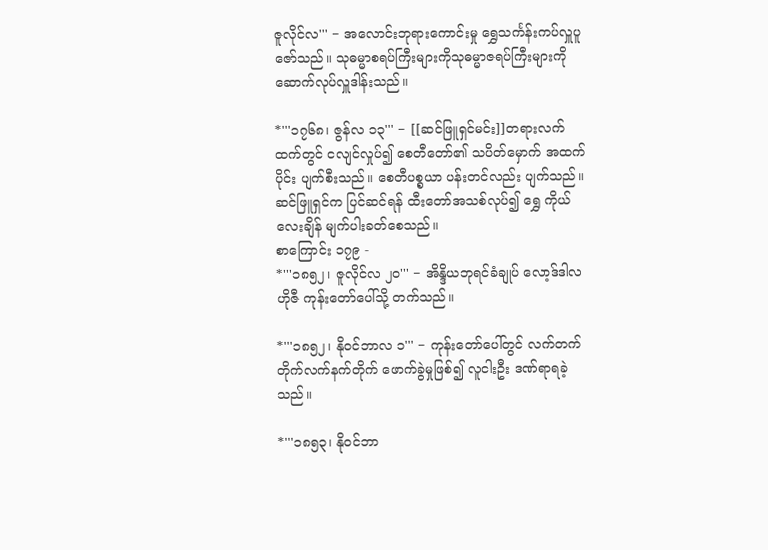ဇူလိုင်လ''' − အလောင်းဘုရားကောင်းမှု ရွှေသင်္ကန်းကပ်လှူပူဇော်သည်။ သုဓမ္မာစရပ်ကြီးများကိုသုဓမ္မာဇရပ်ကြီးများကို ဆောက်လုပ်လှူဒါန်းသည်။

*'''၁၇၆၈၊ ဇွန်လ ၁၃''' − [[ဆင်ဖြူရှင်မင်း]]တရားလက်ထက်တွင် ငလျင်လှုပ်၍ စေတီတော်၏ သပိတ်မှောက် အထက်ပိုင်း ပျက်စီးသည်။ စေတီပစ္စယာ ပန်းတင်လည်း ပျက်သည်။ ဆင်ဖြူရှင်က ပြင်ဆင်ရန် ထီးတော်အသစ်လုပ်၍ ရွှေ ကိုယ်လေးချိန် မျက်ပါးခတ်စေသည်။
စာကြောင်း ၁၇၉ -
*'''၁၈၅၂၊ ဇူလိုင်လ ၂၀''' − အိန္ဒိယဘုရင်ခံချုပ် လော့ဒ်ဒါလဟိုဇီ ကုန်းတော်ပေါ်သို့ တက်သည်။

*'''၁၈၅၂၊ နိုဝင်ဘာလ ၁''' − ကုန်းတော်ပေါ်တွင် လက်တက်တိုက်လက်နက်တိုက် ဖောက်ခွဲမှုဖြစ်၍ လူငါးဦး ဒဏ်ရာရခဲ့သည်။

*'''၁၈၅၃၊ နိုဝင်ဘာ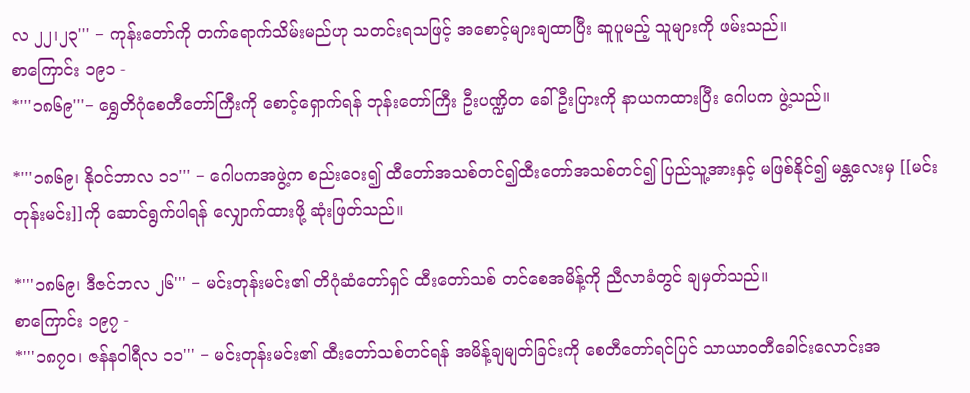လ ၂၂၊၂၃''' − ကုန်းတော်ကို တက်ရောက်သိမ်းမည်ဟု သတင်းရသဖြင့် အစောင့်များချထာပြီး ဆူပူမည့် သူများကို ဖမ်းသည်။
စာကြောင်း ၁၉၁ -
*'''၁၈၆၉'''− ရွှေတိဂုံစေတီတော်ကြီးကို စောင့်ရှောက်ရန် ဘုန်းတော်ကြီး ဦးပဏ္ဍိတ ခေါ် ဦးပြားကို နာယကထားပြီး ဂေါပက ဖွဲ့သည်။

*'''၁၈၆၉၊ နိုဝင်ဘာလ ၁၁''' − ဂေါပကအဖွဲ့က စည်းဝေး၍ ထီတော်အသစ်တင်၍ထီးတော်အသစ်တင်၍ ပြည်သူ့အားနှင့် မဖြစ်နိုင်၍ မန္တလေးမှ [[မင်းတုန်းမင်း]]ကို ဆောင်ရွက်ပါရန် လျှောက်ထားဖို့ ဆုံးဖြတ်သည်။

*'''၁၈၆၉၊ ဒီဇင်ဘလ ၂၆''' − မင်းတုန်းမင်း၏ တိဂုံဆံတော်ရှင် ထီးတော်သစ် တင်စေအမိန့်ကို ညီလာခံတွင် ချမှတ်သည်။
စာကြောင်း ၁၉၇ -
*'''၁၈၇၀၊ ဇန်နဝါရီလ ၁၁''' − မင်းတုန်းမင်း၏ ထီးတော်သစ်တင်ရန် အမိန့်ချမျတ်ခြင်းကို စေတီတော်ရင်ပြင် သာယာဝတီခေါင်းလောင်းအ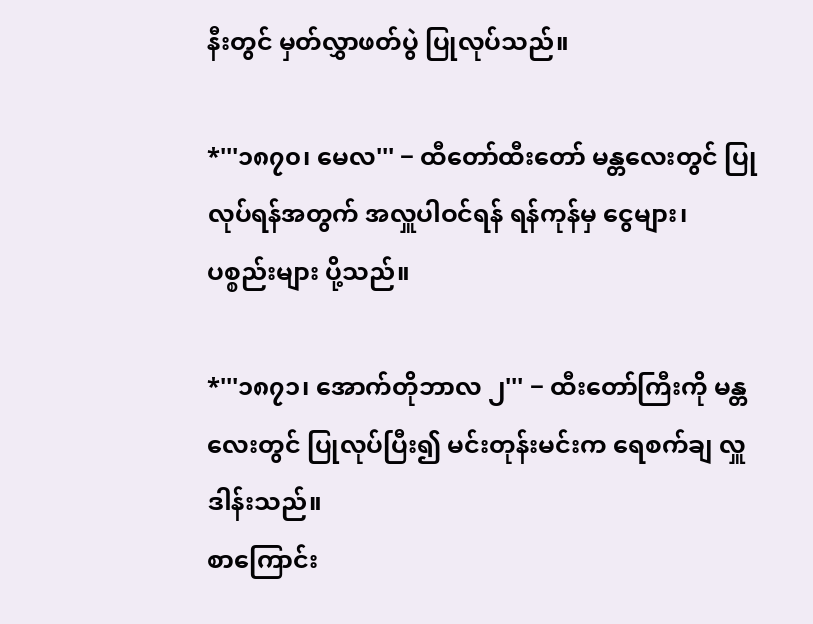နီးတွင် မှတ်လွှာဖတ်ပွဲ ပြုလုပ်သည်။

*'''၁၈၇၀၊ မေလ''' − ထီတော်ထီးတော် မန္တလေးတွင် ပြုလုပ်ရန်အတွက် အလှူပါဝင်ရန် ရန်ကုန်မှ ငွေများ၊ ပစ္စည်းများ ပို့သည်။

*'''၁၈၇၁၊ အောက်တိုဘာလ ၂''' − ထီးတော်ကြီးကို မန္တလေးတွင် ပြုလုပ်ပြီး၍ မင်းတုန်းမင်းက ရေစက်ချ လှူဒါန်းသည်။
စာကြောင်း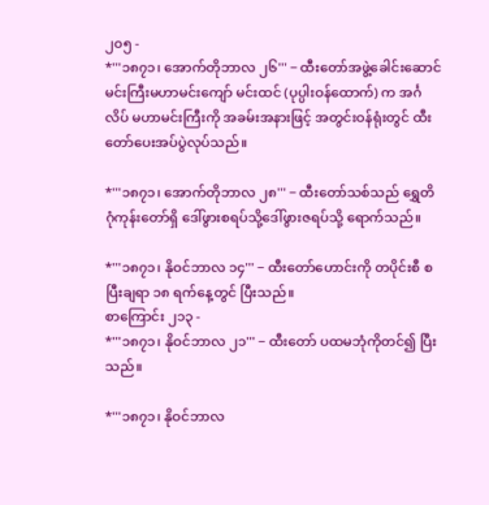၂၀၅ -
*'''၁၈၇၁၊ အောက်တိုဘာလ ၂၆''' − ထီးတော်အဖွဲ့ခေါင်းဆောင် မင်းကြီးမဟာမင်းကျော် မင်းထင် (ပုပ္ပါးဝန်ထောက်) က အင်္ဂလိပ် မဟာမင်းကြီးကို အခမ်းအနားဖြင့် အတွင်းဝန်ရုံးတွင် ထီးတော်ပေးအပ်ပွဲလုပ်သည်။

*'''၁၈၇၁၊ အောက်တိုဘာလ ၂၈''' − ထီးတော်သစ်သည် ရွှေတိဂုံကုန်းတော်ရှိ ဒေါ်ဖွားစရပ်သို့ဒေါ်ဖွားဇရပ်သို့ ရောက်သည်။

*'''၁၈၇၁၊ နိုဝင်ဘာလ ၁၄''' − ထီးတော်ဟောင်းကို တပိုင်းစီ စပြီးချရာ ၁၈ ရက်နေ့တွင် ပြီးသည်။
စာကြောင်း ၂၁၃ -
*'''၁၈၇၁၊ နိုဝင်ဘာလ ၂၁''' − ထီးတော် ပထမဘုံကိုတင်၍ ပြီးသည်။

*'''၁၈၇၁၊ နိုဝင်ဘာလ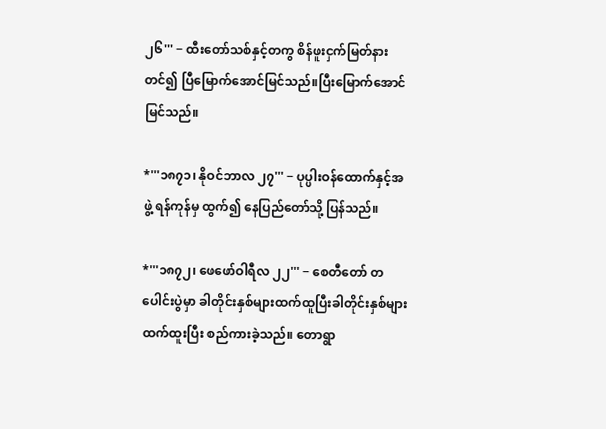၂၆''' − ထီးတော်သစ်နှင့်တကွ စိန်ဖူးငှက်မြတ်နားတင်၍ ပြီမြောက်အောင်မြင်သည်။ပြီးမြောက်အောင်မြင်သည်။

*'''၁၈၇၁၊ နိုဝင်ဘာလ ၂၇''' − ပုပ္ပါးဝန်ထောက်နှင့်အဖွဲ့ ရန်ကုန်မှ ထွက်၍ နေပြည်တော်သို့ ပြန်သည်။

*'''၁၈၇၂၊ ဖေဖော်ဝါရီလ ၂၂''' − စေတီတော် တပေါင်းပွဲမှာ ခါတိုင်းနှစ်များထက်ထူပြီးခါတိုင်းနှစ်များထက်ထူးပြီး စည်ကားခဲ့သည်။ တောရွာ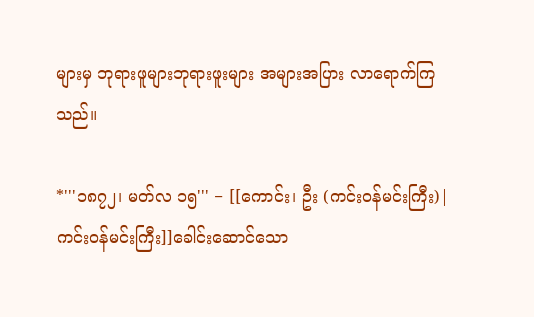များမှ ဘုရားဖူများဘုရားဖူးများ အများအပြား လာရောက်ကြသည်။

*'''၁၈၇၂၊ မတ်လ ၁၅''' − [[ကောင်း၊ ဦး (ကင်းဝန်မင်းကြီး)|ကင်းဝန်မင်းကြီး]]ခေါင်းဆောင်သော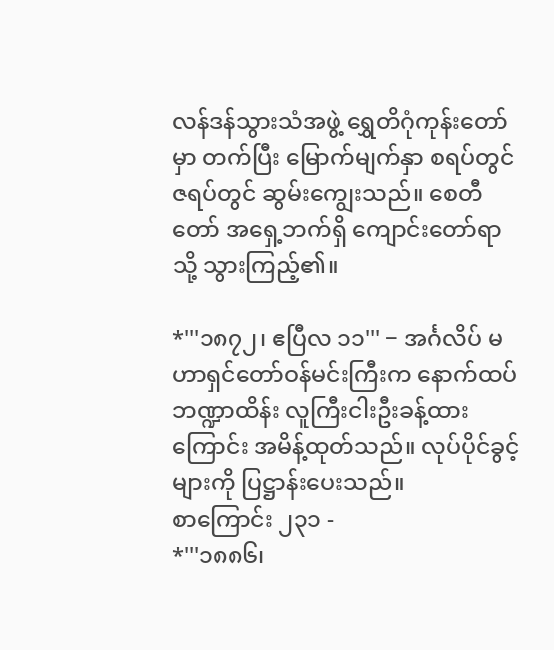လန်ဒန်သွားသံအဖွဲ့ ရွှေတိဂုံကုန်းတော်မှာ တက်ပြီး မြောက်မျက်နှာ စရပ်တွင်ဇရပ်တွင် ဆွမ်းကျွေးသည်။ စေတီတော် အရှေ့ဘက်ရှိ ကျောင်းတော်ရာသို့ သွားကြည့်၏။

*'''၁၈၇၂၊ ဧပြီလ ၁၁''' − အင်္ဂလိပ် မဟာရှင်တော်ဝန်မင်းကြီးက နောက်ထပ်ဘဏ္ဍာထိန်း လူကြီးငါးဦးခန့်ထားကြောင်း အမိန့်ထုတ်သည်။ လုပ်ပိုင်ခွင့်များကို ပြဋ္ဌာန်းပေးသည်။
စာကြောင်း ၂၃၁ -
*'''၁၈၈၆၊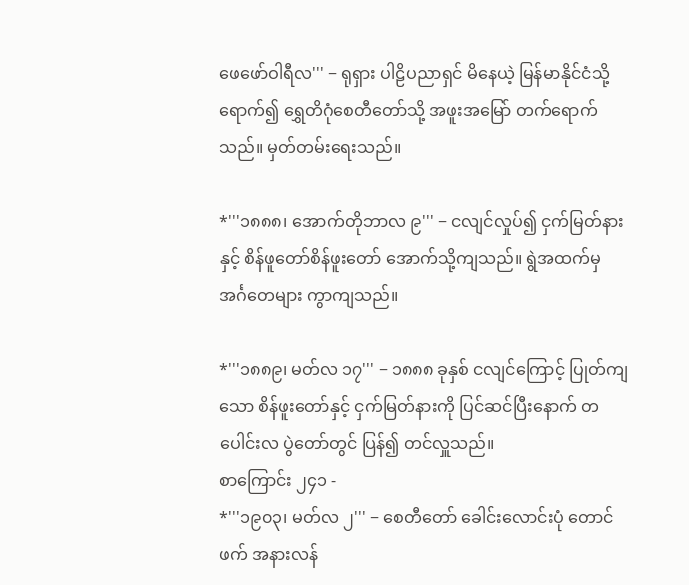ဖေဖော်ဝါရီလ''' − ရုရှား ပါဠိပညာရှင် မိနေယဲ့ မြန်မာနိုင်ငံသို့ရောက်၍ ရွှေတိဂုံစေတီတော်သို့ အဖူးအမြော် တက်ရောက်သည်။ မှတ်တမ်းရေးသည်။

*'''၁၈၈၈၊ အောက်တိုဘာလ ၉''' − ငလျင်လှုပ်၍ ငှက်မြတ်နားနှင့် စိန်ဖူတော်စိန်ဖူးတော် အောက်သို့ကျသည်။ ရွဲအထက်မှ အင်္ဂတေများ ကွာကျသည်။

*'''၁၈၈၉၊ မတ်လ ၁၇''' − ၁၈၈၈ ခုနှစ် ငလျင်ကြောင့် ပြုတ်ကျသော စိန်ဖူးတော်နှင့် ငှက်မြတ်နားကို ပြင်ဆင်ပြီးနောက် တပေါင်းလ ပွဲတော်တွင် ပြန်၍ တင်လှူသည်။
စာကြောင်း ၂၄၁ -
*'''၁၉၀၃၊ မတ်လ ၂''' − စေတီတော် ခေါင်းလောင်းပုံ တောင်ဖက် အနားလန်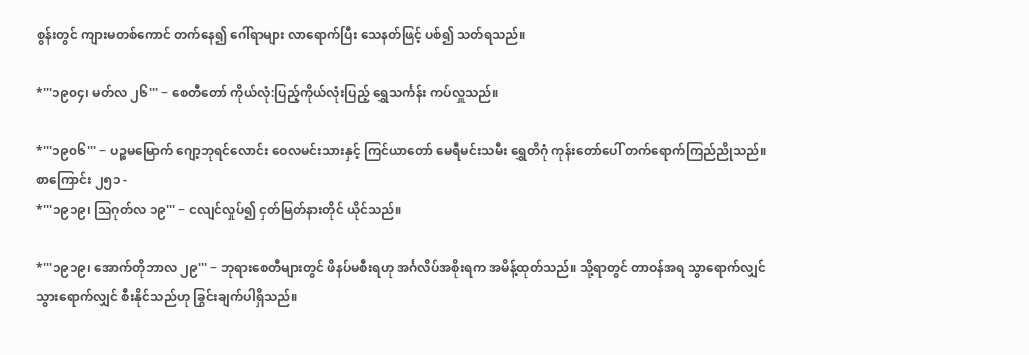စွန်းတွင် ကျားမတစ်ကောင် တက်နေ၍ ဂေါ်ရာများ လာရောက်ပြီး သေနတ်ဖြင့် ပစ်၍ သတ်ရသည်။

*'''၁၉၀၄၊ မတ်လ ၂၆''' − စေတီတော် ကိုယ်လုံ:ပြည့်ကိုယ်လုံးပြည့် ရွှေသင်္ကန်း ကပ်လှူသည်။

*'''၁၉၀၆''' − ပဉ္စမမြောက် ဂျော့ဘုရင်လောင်း ဝေလမင်းသားနှင့် ကြင်ယာတော် မေရီမင်းသမီး ရွှေတိဂုံ ကုန်းတော်ပေါ် တက်ရောက်ကြည်ညိုသည်။
စာကြောင်း ၂၅၁ -
*'''၁၉၁၉၊ ဩဂုတ်လ ၁၉''' − ငလျင်လှုပ်၍ ငှတ်မြတ်နားတိုင် ယိုင်သည်။

*'''၁၉၁၉၊ အောက်တိုဘာလ ၂၉''' − ဘုရားစေတီများတွင် ဖိနပ်မစီးရဟု အင်္ဂလိပ်အစိုးရက အမိန့်ထုတ်သည်။ သို့ရာတွင် တာဝန်အရ သွာရောက်လျှင်သွားရောက်လျှင် စီးနိုင်သည်ဟု ခြွင်းချက်ပါရှိသည်။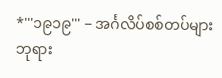*'''၁၉၁၉''' − အင်္ဂလိပ်စစ်တပ်များ ဘုရား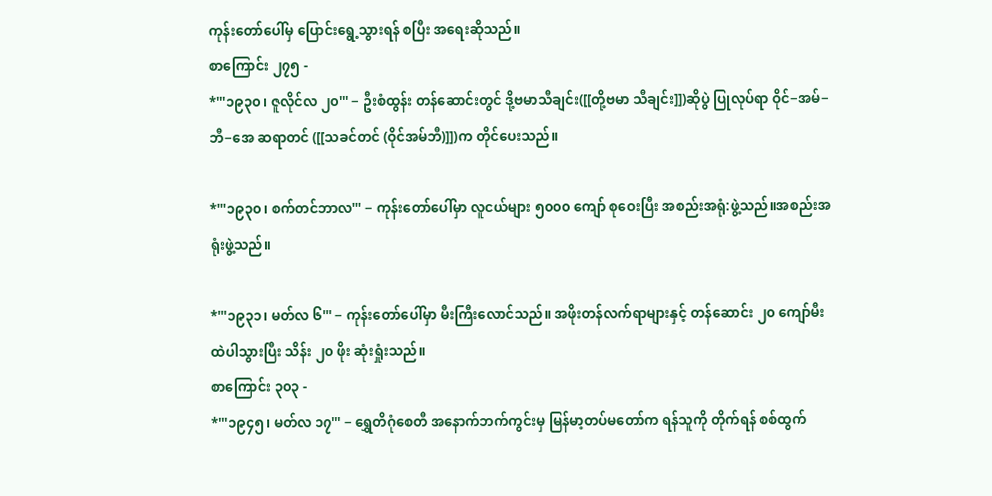ကုန်းတော်ပေါ်မှ ပြောင်းရွေ့သွားရန် စပြီး အရေးဆိုသည်။
စာကြောင်း ၂၇၅ -
*'''၁၉၃၀၊ ဇူလိုင်လ ၂၀''' − ဦးစံထွန်း တန်ဆောင်းတွင် ဒို့ဗမာသီချင်း([[တို့ဗမာ သီချင်း]])ဆိုပွဲ ပြုလုပ်ရာ ဝိုင်−အမ်−ဘီ−အေ ဆရာတင် ([[သခင်တင် (ဝိုင်အမ်ဘီ)]])က တိုင်ပေးသည်။

*'''၁၉၃၀၊ စက်တင်ဘာလ''' − ကုန်းတော်ပေါ်မှာ လူငယ်များ ၅၀၀၀ ကျော် စုဝေးပြီး အစည်းအရုံ:ဖွဲ့သည်။အစည်းအရုံးဖွဲ့သည်။

*'''၁၉၃၁၊ မတ်လ ၆''' − ကုန်းတော်ပေါ်မှာ မီးကြီးလောင်သည်။ အဖိုးတန်လက်ရာများနှင့် တန်ဆောင်း ၂၀ ကျော်မီးထဲပါသွားပြီး သိန်း ၂၀ ဖိုး ဆုံးရှုံးသည်။
စာကြောင်း ၃၀၃ -
*'''၁၉၄၅၊ မတ်လ ၁၇''' − ရွှေတိဂုံစေတီ အနောက်ဘက်ကွင်းမှ မြန်မာ့တပ်မတော်က ရန်သူကို တိုက်ရန် စစ်ထွက်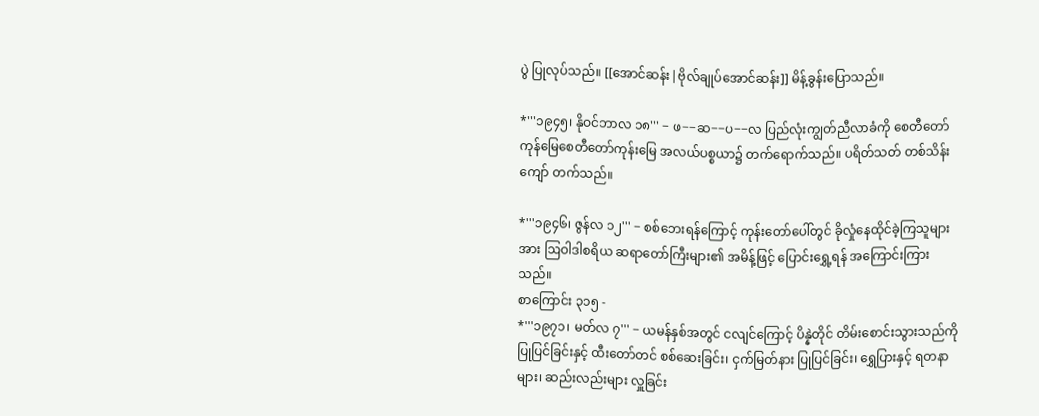ပွဲ ပြုလုပ်သည်။ [[အောင်ဆန်း|ဗိုလ်ချုပ်အောင်ဆန်း]] မိန့်ခွန်းပြောသည်။

*'''၁၉၄၅၊ နိုဝင်ဘာလ ၁၈''' − ဖ−−ဆ−−ပ−−လ ပြည်လုံးကျွတ်ညီလာခံကို စေတီတော်ကုန်မြေစေတီတော်ကုန်းမြေ အလယ်ပစ္စယာ၌ တက်ရောက်သည်။ ပရိတ်သတ် တစ်သိန်းကျော် တက်သည်။

*'''၁၉၄၆၊ ဇွန်လ ၁၂''' − စစ်ဘေးရန်ကြောင့် ကုန်းတော်ပေါ်တွင် ခိုလှုံနေထိုင်ခဲ့ကြသူများအား ဩဝါဒါစရိယ ဆရာတော်ကြီးများ၏ အမိန့်ဖြင့် ပြောင်းရွှေ့ရန် အကြောင်းကြားသည်။
စာကြောင်း ၃၁၅ -
*'''၁၉၇၁၊ မတ်လ ၇''' − ယမန်နှစ်အတွင် ငလျင်ကြောင့် ပိန္နဲတိုင် တိမ်းစောင်းသွားသည်ကို ပြုပြင်ခြင်းနှင့် ထီးတော်တင် စစ်ဆေးခြင်း၊ ငှက်မြတ်နား ပြုပြင်ခြင်း၊ ရွှေပြားနှင့် ရတနာများ၊ ဆည်းလည်းများ လှူခြင်း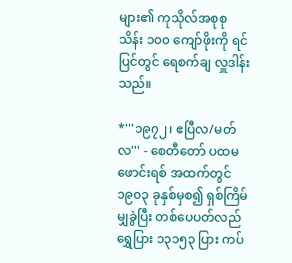များ၏ ကုသိုလ်အစုစု သိန်း ၁၀၀ ကျော်ဖိုးကို ရင်ပြင်တွင် ရေစက်ချ လှူဒါန်းသည်။

*'''၁၉၇၂၊ ဧပြီလ/မတ်လ''' - စေတီတော် ပထမ ဖောင်းရစ် အထက်တွင် ၁၉၀၃ ခုနှစ်မှစ၍ ရှစ်ကြိမ်မျှခွဲပြီး တစ်ပေပတ်လည် ရွှေပြား ၁၃၁၅၃ ပြား ကပ်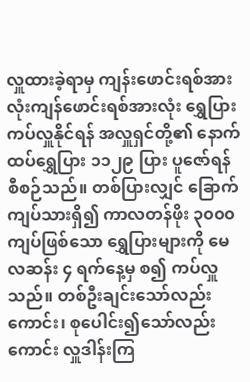လှူထားခဲ့ရာမှ ကျန်းဖောင်းရစ်အားလုံးကျန်ဖောင်းရစ်အားလုံး ရွှေပြားကပ်လှူနိုင်ရန် အလှူရှင်တို့၏ နောက်ထပ်ရွှေပြား ၁၁၂၉ ပြား ပူဇော်ရန် စီစဉ်သည်။ တစ်ပြားလျှင် ခြောက်ကျပ်သားရှိ၍ ကာလတန်ဖိုး ၃၀၀၀ ကျပ်ဖြစ်သော ရွှေပြားများကို မေလဆန်း ၄ ရက်နေ့မှ စ၍ ကပ်လှူသည်။ တစ်ဦးချင်းသော်လည်းကောင်း၊ စုပေါင်း၍သော်လည်းကောင်း လှူဒါန်းကြ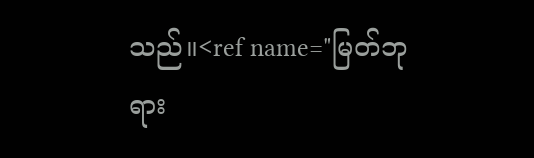သည်။<ref name="မြတ်ဘုရား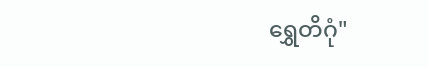ရွှေတိဂုံ"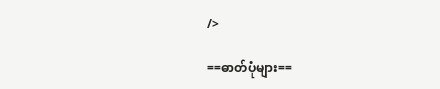/>

==ဓာတ်ပုံများ==